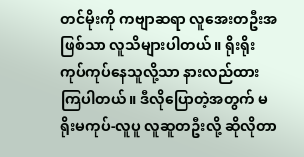တင်မိုးကို ကဗျာဆရာ လူအေးတဦးအဖြစ်သာ လူသိများပါတယ်။ ရိုးရိုးကုပ်ကုပ်နေသူလို့သာ နားလည်ထားကြပါတယ်။ ဒီလိုပြောတဲ့အတွက် မရိုးမကုပ်-လူပူ လူဆူတဦးလို့ ဆိုလိုတာ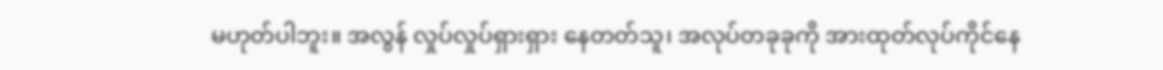မဟုတ်ပါဘူး။ အလွန် လှုပ်လှုပ်ရှားရှား နေတတ်သူ၊ အလုပ်တခုခုကို အားထုတ်လုပ်ကိုင်နေ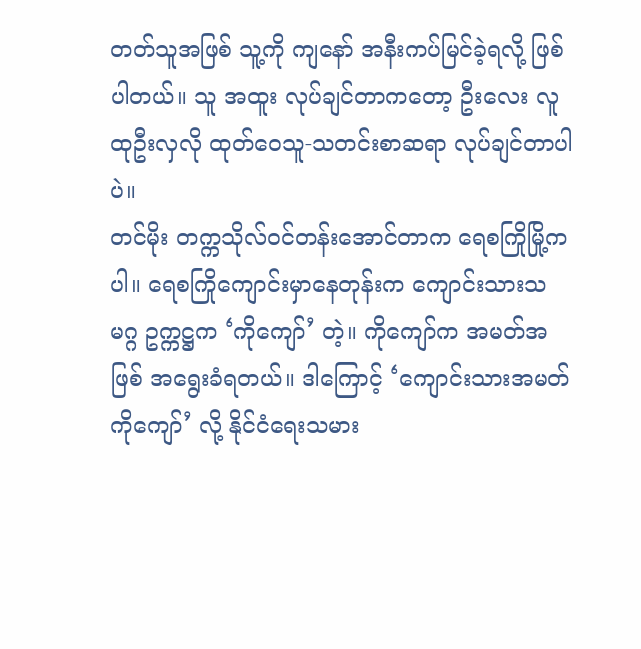တတ်သူအဖြစ် သူ့ကို ကျနော် အနီးကပ်မြင်ခဲ့ရလို့ ဖြစ်ပါတယ်။ သူ အထူး လုပ်ချင်တာကတော့ ဦးလေး လူထုဦးလှလို ထုတ်ဝေသူ-သတင်းစာဆရာ လုပ်ချင်တာပါပဲ။
တင်မိုး တက္ကသိုလ်ဝင်တန်းအောင်တာက ရေစကြိုမြို့ကပါ။ ရေစကြိုကျောင်းမှာနေတုန်းက ကျောင်းသားသမဂ္ဂ ဥက္ကဋ္ဌက ‘ကိုကျော်’ တဲ့။ ကိုကျော်က အမတ်အဖြစ် အရွေးခံရတယ်။ ဒါကြောင့် ‘ကျောင်းသားအမတ် ကိုကျော်’ လို့ နိုင်ငံရေးသမား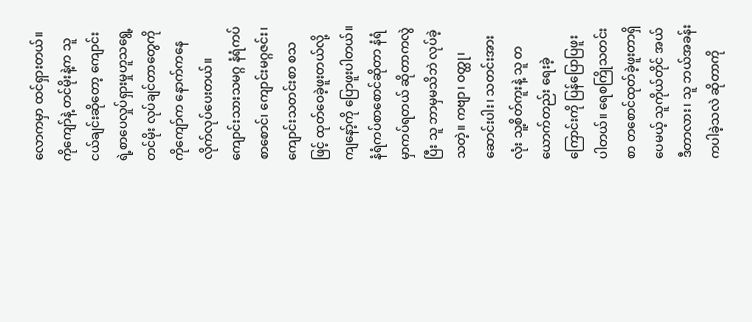လောကမှာ ထင်ရှားတယ်။ ကိုကျော်နဲ့ တင်မိုးနဲ့က သူငယ်ချင်းဆိုတော့ ကျောင်းရဲ့စာပေလှုပ်ရှားမှုဟူသရွေ့ တင်မိုး လုပ်ချင်တာတွေကို ကိုကျော်က နောက်ကနေ လိုက်လုပ်ပေးတယ်။
ကျောင်းသားသမဂ္ဂ နံရံကပ်စာစောင်၊ ကျောင်းမဂ္ဂဇင်း၊ ကျောင်းသတင်းစာ စသဖြင့် ထုတ်ဝေခဲ့ဖူးတယ်လို့ ကျနော့်ကို ပြောဖူးပါတယ်။ နံရံကပ်စာစောင်ဆိုတာ နံရံမှာကပ်ရတယ် ဆိုတာကလွဲပြီး သူ ဘာမှမသိဘဲ လုပ်ခဲ့သတဲ့။ ကဗျာ၊ ဝတ္ထု၊ ဆောင်းပါး၊ သတင်းအားလုံး သူ့စိတ်ကူးနဲ့ သူ တယောက်တည်း ရေးခဲ့ကြောင်းကို ပြန်ပြောပြဖူးပါတယ်။ ရေစကြိုသတင်းစာ တစောင်ထုတ်ခဲ့ဖူးတာရှိပေမယ့် သူကိုယ်တိုင် အယ်ဒီတာလား၊ သူ ဘယ်အခန်းကပါခဲ့သလဲ ဆိုတာကို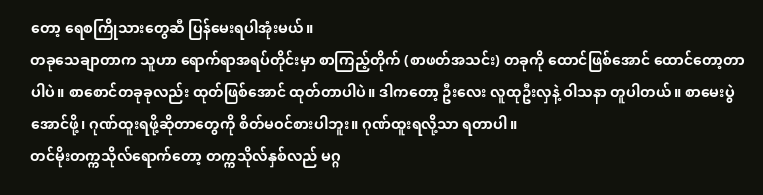တော့ ရေစကြိုသားတွေဆီ ပြန်မေးရပါအုံးမယ်။
တခုသေချာတာက သူဟာ ရောက်ရာအရပ်တိုင်းမှာ စာကြည့်တိုက် (စာဖတ်အသင်း) တခုကို ထောင်ဖြစ်အောင် ထောင်တော့တာပါပဲ။ စာစောင်တခုခုလည်း ထုတ်ဖြစ်အောင် ထုတ်တာပါပဲ။ ဒါကတော့ ဦးလေး လူထုဦးလှနဲ့ ဝါသနာ တူပါတယ်။ စာမေးပွဲအောင်ဖို့၊ ဂုဏ်ထူးရဖို့ဆိုတာတွေကို စိတ်မဝင်စားပါဘူး။ ဂုဏ်ထူးရလို့သာ ရတာပါ။
တင်မိုးတက္ကသိုလ်ရောက်တော့ တက္ကသိုလ်နှစ်လည် မဂ္ဂ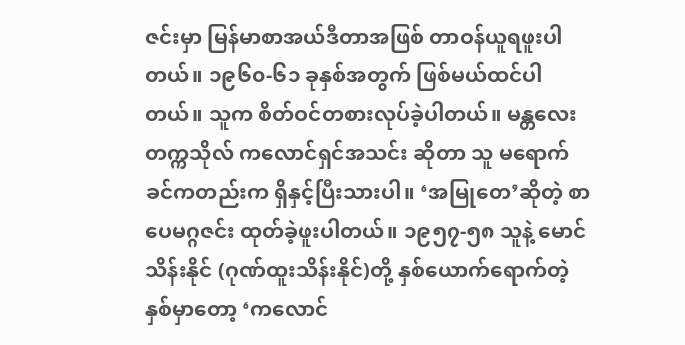ဇင်းမှာ မြန်မာစာအယ်ဒီတာအဖြစ် တာဝန်ယူရဖူးပါ တယ်။ ၁၉၆၀-၆၁ ခုနှစ်အတွက် ဖြစ်မယ်ထင်ပါတယ်။ သူက စိတ်ဝင်တစားလုပ်ခဲ့ပါတယ်။ မန္တလေးတက္ကသိုလ် ကလောင်ရှင်အသင်း ဆိုတာ သူ မရောက်ခင်ကတည်းက ရှိနှင့်ပြီးသားပါ။ ‘အမြုတေ’ဆိုတဲ့ စာပေမဂ္ဂဇင်း ထုတ်ခဲ့ဖူးပါတယ်။ ၁၉၅၇-၅၈ သူနဲ့ မောင်သိန်းနိုင် (ဂုဏ်ထူးသိန်းနိုင်)တို့ နှစ်ယောက်ရောက်တဲ့နှစ်မှာတော့ ‘ကလောင်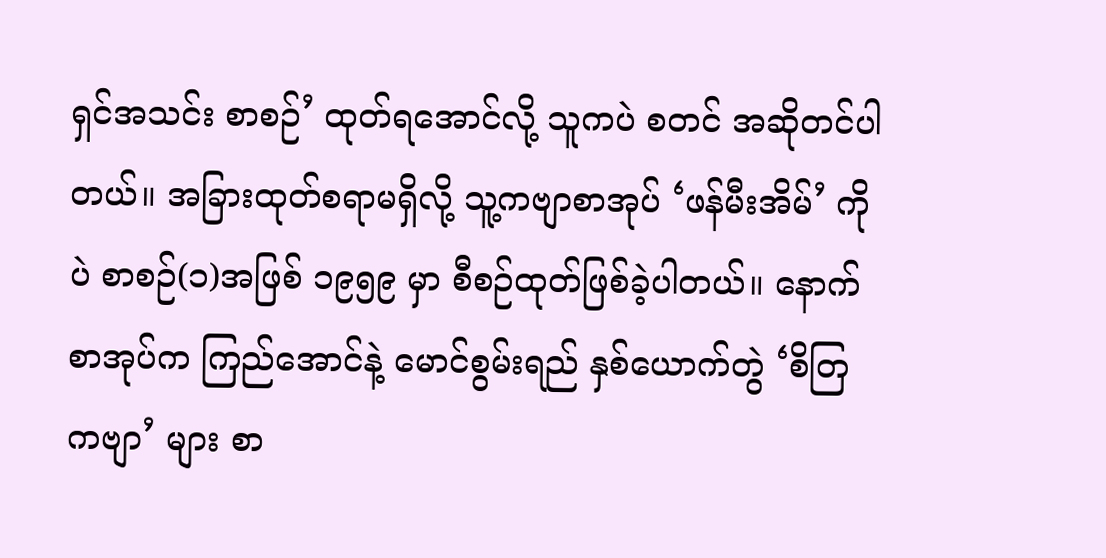ရှင်အသင်း စာစဉ်’ ထုတ်ရအောင်လို့ သူကပဲ စတင် အဆိုတင်ပါတယ်။ အခြားထုတ်စရာမရှိလို့ သူ့ကဗျာစာအုပ် ‘ဖန်မီးအိမ်’ ကိုပဲ စာစဉ်(၁)အဖြစ် ၁၉၅၉ မှာ စီစဉ်ထုတ်ဖြစ်ခဲ့ပါတယ်။ နောက်စာအုပ်က ကြည်အောင်နဲ့ မောင်စွမ်းရည် နှစ်ယောက်တွဲ ‘စိတြ ကဗျာ’ များ စာ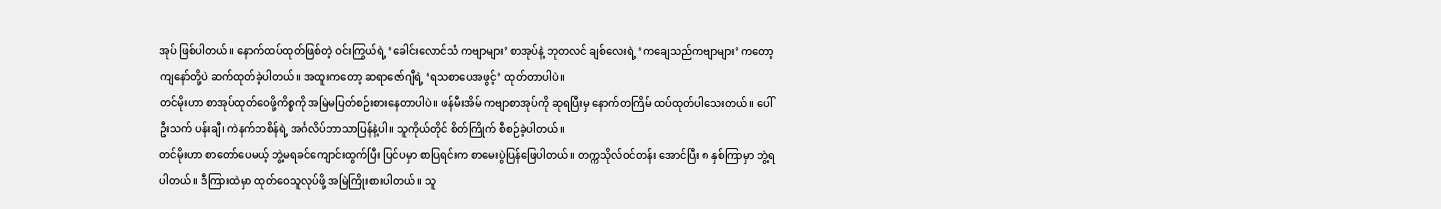အုပ် ဖြစ်ပါတယ်။ နောက်ထပ်ထုတ်ဖြစ်တဲ့ ဝင်းကြွယ်ရဲ့ ‘ခေါင်းလောင်သံ ကဗျာများ’ စာအုပ်နဲ့ ဘုတလင် ချစ်လေးရဲ့ ‘ကချေသည်ကဗျာများ’ ကတော့ ကျနော်တို့ပဲ ဆက်ထုတ်ခဲ့ပါတယ်။ အထူးကတော့ ဆရာဇော်ဂျီရဲ့ ‘ရသစာပေအဖွင့်’ ထုတ်တာပါပဲ။
တင်မိုးဟာ စာအုပ်ထုတ်ဝေဖို့ကိစ္စကို အမြဲမပြတ်စဉ်းစားနေတာပါပဲ။ ဖန်မီးအိမ် ကဗျာစာအုပ်ကို ဆုရပြီးမှ နောက်တကြိမ် ထပ်ထုတ်ပါသေးတယ်။ ပေါ်ဦးသက် ပန်းချီ၊ ကဲနက်ဘစိန်ရဲ့ အင်္ဂလိပ်ဘာသာပြန်နဲ့ပါ။ သူကိုယ်တိုင် စိတ်ကြိုက် စီစဉ်ခဲ့ပါတယ်။
တင်မိုးဟာ စာတော်ပေမယ့် ဘွဲ့မရခင်ကျောင်းထွက်ပြီး ပြင်ပမှာ စာပြရင်းက စာမေးပွဲပြန်ဖြေပါတယ်။ တက္ကသိုလ်ဝင်တန်း အောင်ပြီး ၈ နှစ်ကြာမှာ ဘွဲ့ရပါတယ်။ ဒီကြားထဲမှာ ထုတ်ဝေသူလုပ်ဖို့ အမြဲကြိုးစားပါတယ်။ သူ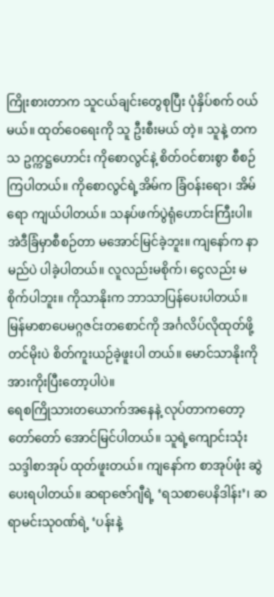ကြိုးစားတာက သူငယ်ချင်းတွေစုပြီး ပုံနှိပ်စက် ဝယ်မယ်။ ထုတ်ဝေရေးကို သူ ဦးစီးမယ် တဲ့။ သူနဲ့ တကသ ဥက္ကဋ္ဌဟောင်း ကိုစောလွင်နဲ့ စိတ်ဝင်စားစွာ စီစဉ်ကြပါတယ်။ ကိုစောလွင်ရဲ့အိမ်က ခြံဝန်းရော၊ အိမ်ရော ကျယ်ပါတယ်။ သနပ်ဖက်ပွဲရုံဟောင်းကြီးပါ။ အဲဒီခြံမှာစီစဉ်တာ မအောင်မြင်ခဲ့ဘူး။ ကျနော်က နာမည်ပဲ ပါခဲ့ပါတယ်။ လူလည်းမစိုက်၊ ငွေလည်း မစိုက်ပါဘူး။ ကိုသာနိုးက ဘာသာပြန်ပေးပါတယ်။ မြန်မာစာပေမဂ္ဂဇင်းတစောင်ကို အင်္ဂလိပ်လိုထုတ်ဖို့ တင်မိုးပဲ စိတ်ကူးယဉ်ခဲ့ဖူးပါ တယ်။ မောင်သာနိုးကို အားကိုးပြီးတော့ပါပဲ။
ရေစကြိုသားတယောက်အနေနဲ့ လုပ်တာကတော့ တော်တော် အောင်မြင်ပါတယ်။ သူရဲ့ကျောင်းသုံးသဒ္ဒါစာအုပ် ထုတ်ဖူးတယ်။ ကျနော်က စာအုပ်ဖုံး ဆွဲပေးရပါတယ်။ ဆရာဇော်ဂျီရဲ့ ‘ရသစာပေနိဒါန်း’၊ ဆရာမင်းသုဝဏ်ရဲ့ ‘ပန်းနဲ့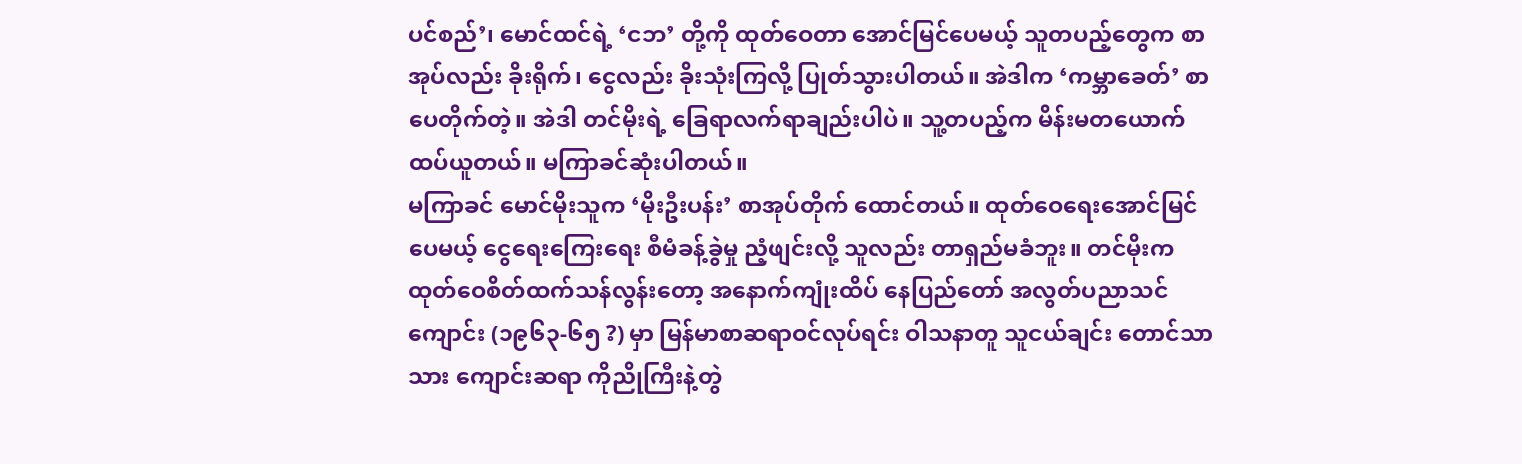ပင်စည်’၊ မောင်ထင်ရဲ့ ‘ငဘ’ တို့ကို ထုတ်ဝေတာ အောင်မြင်ပေမယ့် သူတပည့်တွေက စာအုပ်လည်း ခိုးရိုက်၊ ငွေလည်း ခိုးသုံးကြလို့ ပြုတ်သွားပါတယ်။ အဲဒါက ‘ကမ္ဘာခေတ်’ စာပေတိုက်တဲ့။ အဲဒါ တင်မိုးရဲ့ ခြေရာလက်ရာချည်းပါပဲ။ သူ့တပည့်က မိန်းမတယောက်ထပ်ယူတယ်။ မကြာခင်ဆုံးပါတယ်။
မကြာခင် မောင်မိုးသူက ‘မိုးဦးပန်း’ စာအုပ်တိုက် ထောင်တယ်။ ထုတ်ဝေရေးအောင်မြင်ပေမယ့် ငွေရေးကြေးရေး စီမံခန့်ခွဲမှု ညံ့ဖျင်းလို့ သူလည်း တာရှည်မခံဘူး။ တင်မိုးက ထုတ်ဝေစိတ်ထက်သန်လွန်းတော့ အနောက်ကျုံးထိပ် နေပြည်တော် အလွတ်ပညာသင်ကျောင်း (၁၉၆၃-၆၅ ?) မှာ မြန်မာစာဆရာဝင်လုပ်ရင်း ဝါသနာတူ သူငယ်ချင်း တောင်သာသား ကျောင်းဆရာ ကိုညိုကြီးနဲ့တွဲ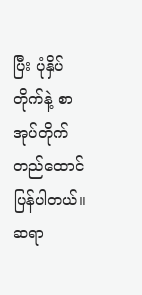ပြီး ပုံနှိပ်တိုက်နဲ့ စာအုပ်တိုက်တည်ထောင်ပြန်ပါတယ်။ ဆရာ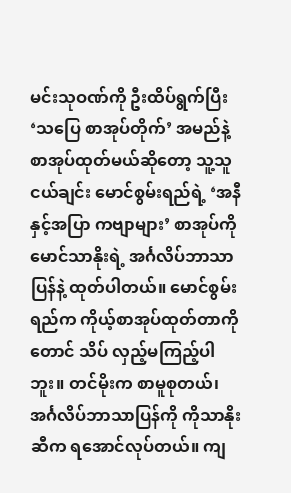မင်းသုဝဏ်ကို ဦးထိပ်ရွက်ပြီး ‘သပြေ စာအုပ်တိုက်’ အမည်နဲ့ စာအုပ်ထုတ်မယ်ဆိုတော့ သူ့သူငယ်ချင်း မောင်စွမ်းရည်ရဲ့ ‘အနီနှင့်အပြာ ကဗျာများ’ စာအုပ်ကို မောင်သာနိုးရဲ့ အင်္ဂလိပ်ဘာသာပြန်နဲ့ ထုတ်ပါတယ်။ မောင်စွမ်းရည်က ကိုယ့်စာအုပ်ထုတ်တာကိုတောင် သိပ် လှည့်မကြည့်ပါဘူး။ တင်မိုးက စာမူစုတယ်၊ အင်္ဂလိပ်ဘာသာပြန်ကို ကိုသာနိုးဆီက ရအောင်လုပ်တယ်။ ကျ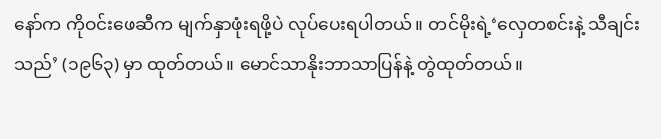နော်က ကိုဝင်းဖေဆီက မျက်နှာဖုံးရဖို့ပဲ လုပ်ပေးရပါတယ်။ တင်မိုးရဲ့‘လှေတစင်းနဲ့ သီချင်းသည်’ (၁၉၆၃) မှာ ထုတ်တယ်။ မောင်သာနိုးဘာသာပြန်နဲ့ တွဲထုတ်တယ်။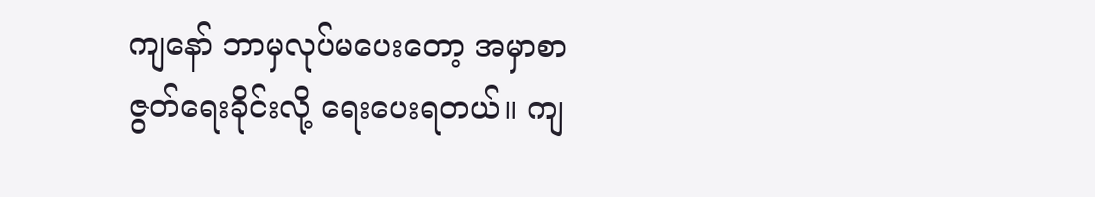ကျနော် ဘာမှလုပ်မပေးတော့ အမှာစာ ဇွတ်ရေးခိုင်းလို့ ရေးပေးရတယ်။ ကျ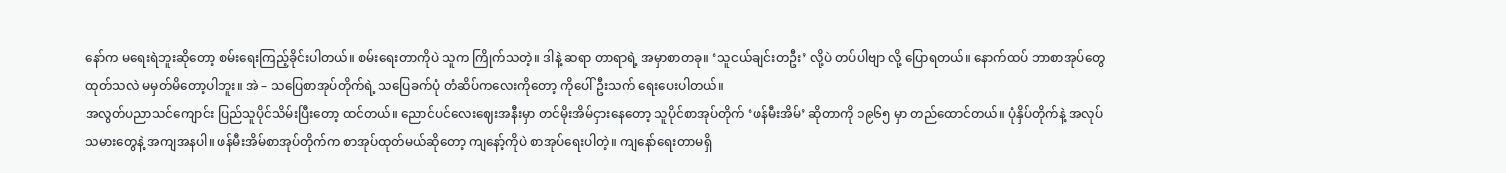နော်က မရေးရဲဘူးဆိုတော့ စမ်းရေးကြည့်ခိုင်းပါတယ်။ စမ်းရေးတာကိုပဲ သူက ကြိုက်သတဲ့။ ဒါနဲ့ ဆရာ တာရာရဲ့ အမှာစာတခု။ ‘သူငယ်ချင်းတဦး’ လို့ပဲ တပ်ပါဗျာ လို့ ပြောရတယ်။ နောက်ထပ် ဘာစာအုပ်တွေထုတ်သလဲ မမှတ်မိတော့ပါဘူး။ အဲ – သပြေစာအုပ်တိုက်ရဲ့ သပြေခက်ပုံ တံဆိပ်ကလေးကိုတော့ ကိုပေါ်ဦးသက် ရေးပေးပါတယ်။
အလွတ်ပညာသင်ကျောင်း ပြည်သူပိုင်သိမ်းပြီးတော့ ထင်တယ်။ ညောင်ပင်လေးဈေးအနီးမှာ တင်မိုးအိမ်ငှားနေတော့ သူပိုင်စာအုပ်တိုက် ‘ဖန်မီးအိမ်’ ဆိုတာကို ၁၉၆၅ မှာ တည်ထောင်တယ်။ ပုံနှိပ်တိုက်နဲ့ အလုပ်သမားတွေနဲ့ အကျအနပါ။ ဖန်မီးအိမ်စာအုပ်တိုက်က စာအုပ်ထုတ်မယ်ဆိုတော့ ကျနော့်ကိုပဲ စာအုပ်ရေးပါတဲ့။ ကျနော်ရေးတာမရှိ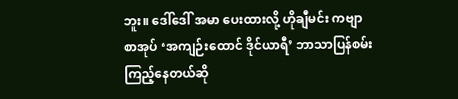ဘူး။ ဒေါ်ဒေါ် အမာ ပေးထားလို့ ဟိုချီမင်း ကဗျာစာအုပ် ‘အကျဉ်းထောင် ဒိုင်ယာရီ’ ဘာသာပြန်စမ်းကြည့်နေတယ်ဆို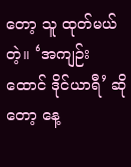တော့ သူ ထုတ်မယ် တဲ့။ ‘အကျဉ်းထောင် ဒိုင်ယာရီ’ ဆိုတော့ နေ့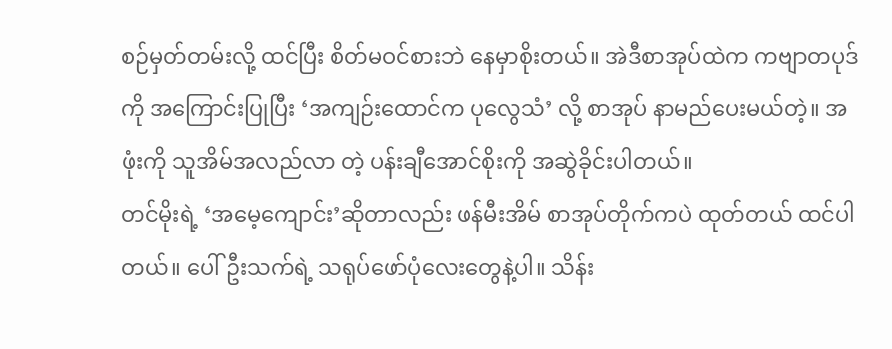စဉ်မှတ်တမ်းလို့ ထင်ပြီး စိတ်မဝင်စားဘဲ နေမှာစိုးတယ်။ အဲဒီစာအုပ်ထဲက ကဗျာတပုဒ်ကို အကြောင်းပြုပြီး ‘အကျဉ်းထောင်က ပုလွေသံ’ လို့ စာအုပ် နာမည်ပေးမယ်တဲ့။ အဖုံးကို သူအိမ်အလည်လာ တဲ့ ပန်းချီအောင်စိုးကို အဆွဲခိုင်းပါတယ်။
တင်မိုးရဲ့ ‘အမေ့ကျောင်း’ဆိုတာလည်း ဖန်မီးအိမ် စာအုပ်တိုက်ကပဲ ထုတ်တယ် ထင်ပါတယ်။ ပေါ်ဦးသက်ရဲ့ သရုပ်ဖော်ပုံလေးတွေနဲ့ပါ။ သိန်း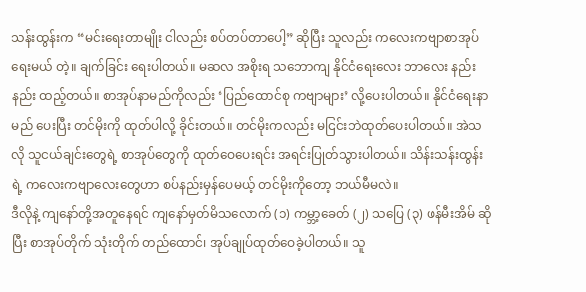သန်းထွန်းက “မင်းရေးတာမျိုး ငါလည်း စပ်တပ်တာပေါ့” ဆိုပြီး သူလည်း ကလေးကဗျာစာအုပ်ရေးမယ် တဲ့။ ချက်ခြင်း ရေးပါတယ်။ မဆလ အစိုးရ သဘောကျ နိုင်ငံရေးလေး ဘာလေး နည်းနည်း ထည့်တယ်။ စာအုပ်နာမည်ကိုလည်း ‘ပြည်ထောင်စု ကဗျာများ’ လို့ပေးပါတယ်။ နိုင်ငံရေးနာမည် ပေးပြီး တင်မိုးကို ထုတ်ပါလို့ ခိုင်းတယ်။ တင်မိုးကလည်း မငြင်းဘဲထုတ်ပေးပါတယ်။ အဲသလို သူငယ်ချင်းတွေရဲ့ စာအုပ်တွေကို ထုတ်ဝေပေးရင်း အရင်းပြုတ်သွားပါတယ်။ သိန်းသန်းထွန်းရဲ့ ကလေးကဗျာလေးတွေဟာ စပ်နည်းမှန်ပေမယ့် တင်မိုးကိုတော့ ဘယ်မီမလဲ။
ဒီလိုနဲ့ ကျနော်တို့အတူနေရင် ကျနော်မှတ်မိသလောက် (၁) ကမ္ဘာ့ခေတ် (၂) သပြေ (၃) ဖန်မီးအိမ် ဆိုပြီး စာအုပ်တိုက် သုံးတိုက် တည်ထောင်၊ အုပ်ချုပ်ထုတ်ဝေခဲ့ပါတယ်။ သူ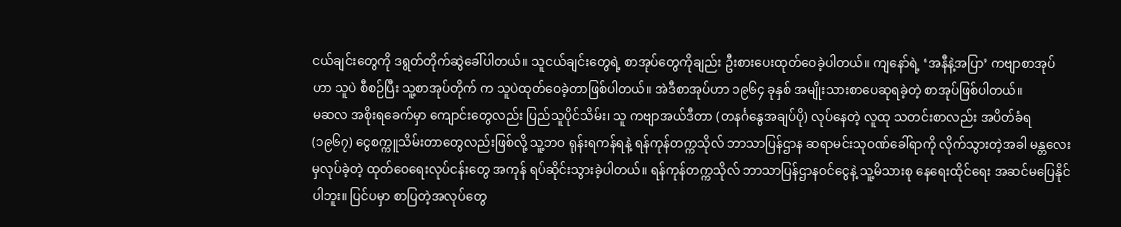ငယ်ချင်းတွေကို ဒရွတ်တိုက်ဆွဲခေါ်ပါတယ်။ သူငယ်ချင်းတွေရဲ့ စာအုပ်တွေကိုချည်း ဦးစားပေးထုတ်ဝေခဲ့ပါတယ်။ ကျနော်ရဲ့ ‘အနီနဲ့အပြာ’ ကဗျာစာအုပ်ဟာ သူပဲ စီစဉ်ပြီး သူ့စာအုပ်တိုက် က သူပဲထုတ်ဝေခဲ့တာဖြစ်ပါတယ်။ အဲဒီစာအုပ်ဟာ ၁၉၆၄ ခုနှစ် အမျိုးသားစာပေဆုရခဲ့တဲ့ စာအုပ်ဖြစ်ပါတယ်။
မဆလ အစိုးရခေက်မှာ ကျောင်းတွေလည်း ပြည်သူပိုင်သိမ်း၊ သူ ကဗျာအယ်ဒီတာ (တနင်္ဂနွေအချပ်ပို) လုပ်နေတဲ့ လူထု သတင်းစာလည်း အပိတ်ခံရ (၁၉၆၇) ငွေစက္ကူသိမ်းတာတွေလည်းဖြစ်လို့ သူ့ဘဝ ရုန်းရကန်ရနဲ့ ရန်ကုန်တက္ကသိုလ် ဘာသာပြန်ဌာန ဆရာမင်းသုဝဏ်ခေါ်ရာကို လိုက်သွားတဲ့အခါ မန္တလေးမှလုပ်ခဲ့တဲ့ ထုတ်ဝေရေးလုပ်ငန်းတွေ အကုန် ရပ်ဆိုင်းသွားခဲ့ပါတယ်။ ရန်ကုန်တက္ကသိုလ် ဘာသာပြန်ဌာနဝင်ငွေနဲ့ သူ့မိသားစု နေရေးထိုင်ရေး အဆင်မပြေနိုင်ပါဘူး။ ပြင်ပမှာ စာပြတဲ့အလုပ်တွေ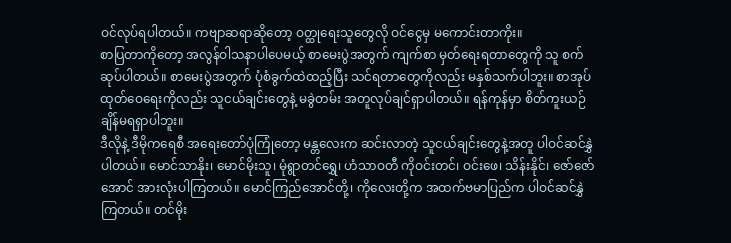ဝင်လုပ်ရပါတယ်။ ကဗျာဆရာဆိုတော့ ဝတ္ထုရေးသူတွေလို ဝင်ငွေမှ မကောင်းတာကိုး။
စာပြတာကိုတော့ အလွန်ဝါသနာပါပေမယ့် စာမေးပွဲအတွက် ကျက်စာ မှတ်ရေးရတာတွေကို သူ စက်ဆုပ်ပါတယ်။ စာမေးပွဲအတွက် ပုံစံခွက်ထဲထည့်ပြီး သင်ရတာတွေကိုလည်း မနှစ်သက်ပါဘူး။ စာအုပ်ထုတ်ဝေရေးကိုလည်း သူငယ်ချင်းတွေနဲ့ မခွဲတမ်း အတူလုပ်ချင်ရှာပါတယ်။ ရန်ကုန်မှာ စိတ်ကူးယဉ်ချိန်မရရှာပါဘူး။
ဒီလိုနဲ့ ဒီမိုကရေစီ အရေးတော်ပုံကြုံတော့ မန္တလေးက ဆင်းလာတဲ့ သူငယ်ချင်းတွေနဲ့အတူ ပါဝင်ဆင်နွှဲပါတယ်။ မောင်သာနိုး၊ မောင်မိုးသူ၊ မုံရွာတင်ရွှေ၊ ဟံသာဝတီ ကိုဝင်းတင်၊ ဝင်းဖေ၊ သိန်းနိုင်၊ ဇော်ဇော်အောင် အားလုံးပါကြတယ်။ မောင်ကြည်အောင်တို့၊ ကိုလေးတို့က အထက်ဗမာပြည်က ပါဝင်ဆင်နွှဲကြတယ်။ တင်မိုး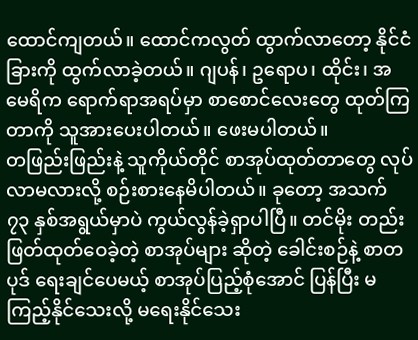ထောင်ကျတယ်။ ထောင်ကလွတ် ထွာက်လာတော့ နိုင်ငံခြားကို ထွက်လာခဲ့တယ်။ ဂျပန်၊ ဥရောပ၊ ထိုင်း၊ အမေရိက ရောက်ရာအရပ်မှာ စာစောင်လေးတွေ ထုတ်ကြတာကို သူအားပေးပါတယ်။ ဖေးမပါတယ်။
တဖြည်းဖြည်းနဲ့ သူကိုယ်တိုင် စာအုပ်ထုတ်တာတွေ လုပ်လာမလားလို့ စဉ်းစားနေမိပါတယ်။ ခုတော့ အသက် ၇၃ နှစ်အရွယ်မှာပဲ ကွယ်လွန်ခဲ့ရှာပါပြီ။ တင်မိုး တည်းဖြတ်ထုတ်ဝေခဲ့တဲ့ စာအုပ်များ ဆိုတဲ့ ခေါင်းစဉ်နဲ့ စာတပုဒ် ရေးချင်ပေမယ့် စာအုပ်ပြည့်စုံအောင် ပြန်ပြီး မကြည့်နိုင်သေးလို့ မရေးနိုင်သေး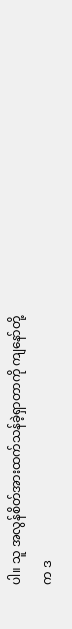ပါ။ သူ အလွန်စိတ်အားထက်သန်ခဲ့ရှာတာကို ကျနော်တို့က ဒ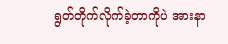ရွတ်တိုက်လိုက်ခဲ့တာကိုပဲ အားနာ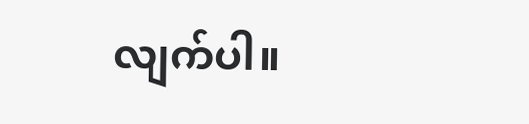လျက်ပါ။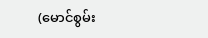(မောင်စွမ်း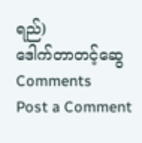ရည်)
ဒေါက်တာတင့်ဆွေ
Comments
Post a Comment